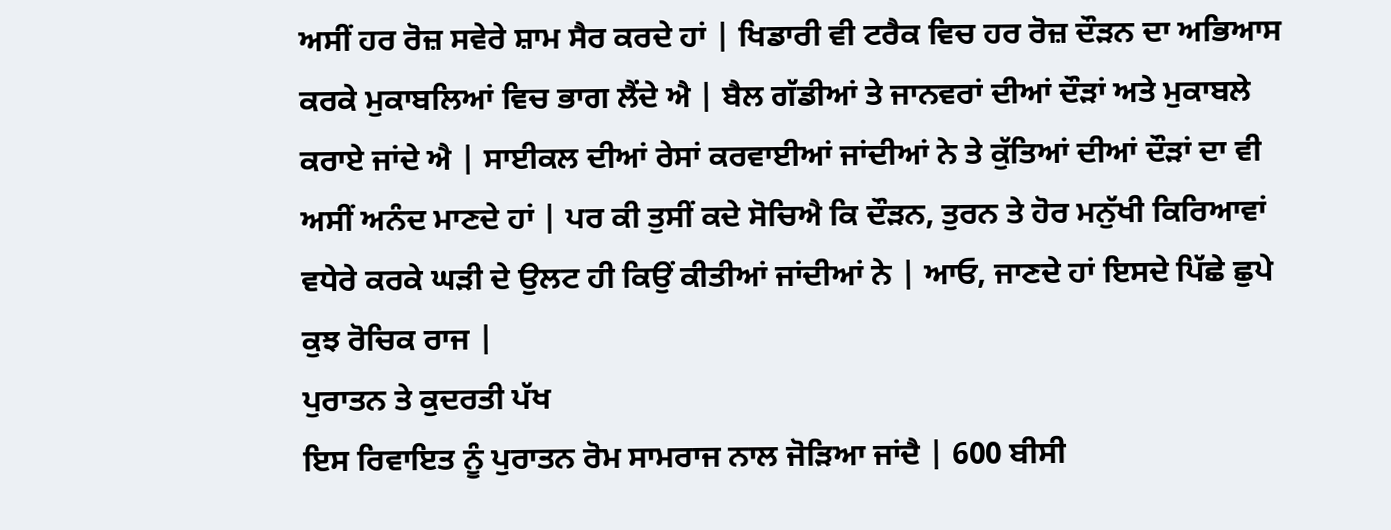ਅਸੀਂ ਹਰ ਰੋਜ਼ ਸਵੇਰੇ ਸ਼ਾਮ ਸੈਰ ਕਰਦੇ ਹਾਂ | ਖਿਡਾਰੀ ਵੀ ਟਰੈਕ ਵਿਚ ਹਰ ਰੋਜ਼ ਦੌੜਨ ਦਾ ਅਭਿਆਸ ਕਰਕੇ ਮੁਕਾਬਲਿਆਂ ਵਿਚ ਭਾਗ ਲੈਂਦੇ ਐ | ਬੈਲ ਗੱਡੀਆਂ ਤੇ ਜਾਨਵਰਾਂ ਦੀਆਂ ਦੌੜਾਂ ਅਤੇ ਮੁਕਾਬਲੇ ਕਰਾਏ ਜਾਂਦੇ ਐ | ਸਾਈਕਲ ਦੀਆਂ ਰੇਸਾਂ ਕਰਵਾਈਆਂ ਜਾਂਦੀਆਂ ਨੇ ਤੇ ਕੁੱਤਿਆਂ ਦੀਆਂ ਦੌੜਾਂ ਦਾ ਵੀ ਅਸੀਂ ਅਨੰਦ ਮਾਣਦੇ ਹਾਂ | ਪਰ ਕੀ ਤੁਸੀਂ ਕਦੇ ਸੋਚਿਐ ਕਿ ਦੌੜਨ, ਤੁਰਨ ਤੇ ਹੋਰ ਮਨੁੱਖੀ ਕਿਰਿਆਵਾਂ ਵਧੇਰੇ ਕਰਕੇ ਘੜੀ ਦੇ ਉਲਟ ਹੀ ਕਿਉਂ ਕੀਤੀਆਂ ਜਾਂਦੀਆਂ ਨੇ | ਆਓ, ਜਾਣਦੇ ਹਾਂ ਇਸਦੇ ਪਿੱਛੇ ਛੁਪੇ ਕੁਝ ਰੋਚਿਕ ਰਾਜ |
ਪੁਰਾਤਨ ਤੇ ਕੁਦਰਤੀ ਪੱਖ
ਇਸ ਰਿਵਾਇਤ ਨੂੰ ਪੁਰਾਤਨ ਰੋਮ ਸਾਮਰਾਜ ਨਾਲ ਜੋੜਿਆ ਜਾਂਦੈ | 600 ਬੀਸੀ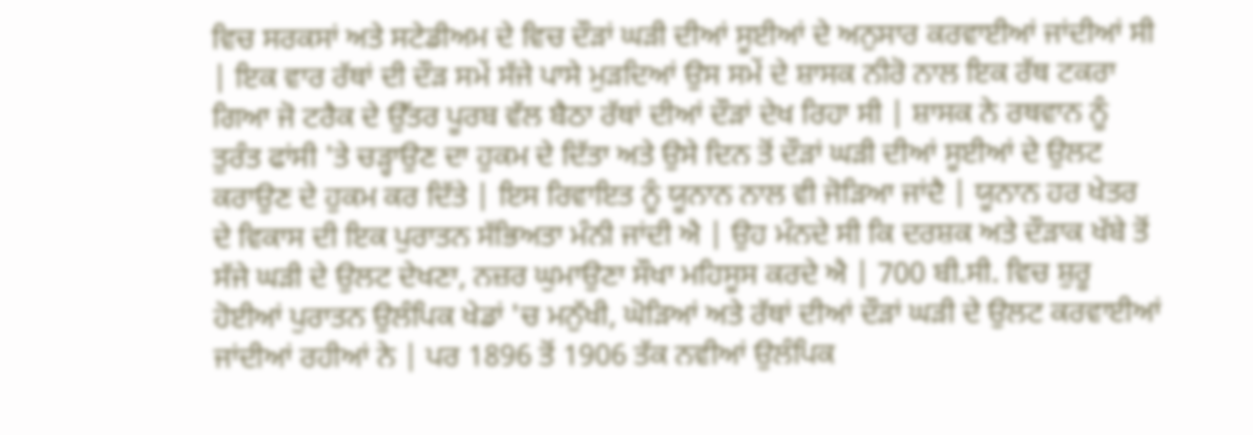ਵਿਚ ਸਰਕਸਾਂ ਅਤੇ ਸਟੇਡੀਅਮ ਦੇ ਵਿਚ ਦੌੜਾਂ ਘੜੀ ਦੀਆਂ ਸੂਈਆਂ ਦੇ ਅਨੁਸਾਰ ਕਰਵਾਈਆਂ ਜਾਂਦੀਆਂ ਸੀ | ਇਕ ਵਾਰ ਰੱਥਾਂ ਦੀ ਦੌੜ ਸਮੇਂ ਸੱਜੇ ਪਾਸੇ ਮੁੜਦਿਆਂ ਉਸ ਸਮੇਂ ਦੇ ਸ਼ਾਸਕ ਨੀਰੋ ਨਾਲ ਇਕ ਰੱਥ ਟਕਰਾ ਗਿਆ ਜੋ ਟਰੈਕ ਦੇ ਉੱਤਰ ਪੂਰਬ ਵੱਲ ਬੈਠਾ ਰੱਥਾਂ ਦੀਆਂ ਦੌੜਾਂ ਦੇਖ ਰਿਹਾ ਸੀ | ਸ਼ਾਸਕ ਨੇ ਰਥਵਾਨ ਨੂੰ ਤੁਰੰਤ ਫਾਂਸੀ 'ਤੇ ਚੜ੍ਹਾਉਣ ਦਾ ਹੁਕਮ ਦੇ ਦਿੱਤਾ ਅਤੇ ਉਸੇ ਦਿਨ ਤੋਂ ਦੌੜਾਂ ਘੜੀ ਦੀਆਂ ਸੂਈਆਂ ਦੇ ਉਲਟ ਕਰਾਉਣ ਦੇ ਹੁਕਮ ਕਰ ਦਿੱਤੇ | ਇਸ ਰਿਵਾਇਤ ਨੂੰ ਯੂਨਾਨ ਨਾਲ ਵੀ ਜੋੜਿਆ ਜਾਂਦੈ | ਯੂਨਾਨ ਹਰ ਖੇਤਰ ਦੇ ਵਿਕਾਸ ਦੀ ਇਕ ਪੁਰਾਤਨ ਸੱਭਿਅਤਾ ਮੰਨੀ ਜਾਂਦੀ ਐ | ਉਹ ਮੰਨਦੇ ਸੀ ਕਿ ਦਰਸ਼ਕ ਅਤੇ ਦੌੜਾਕ ਖੱਬੇ ਤੋਂ ਸੱਜੇ ਘੜੀ ਦੇ ਉਲਟ ਦੇਖਣਾ, ਨਜ਼ਰ ਘੁਮਾਉਣਾ ਸੌਖਾ ਮਹਿਸੂਸ ਕਰਦੇ ਐ | 700 ਬੀ.ਸੀ. ਵਿਚ ਸ਼ੁਰੂ ਹੋਈਆਂ ਪੁਰਾਤਨ ਉਲੰਪਿਕ ਖੇਡਾਂ 'ਚ ਮਨੁੱਖੀ, ਘੋੜਿਆਂ ਅਤੇ ਰੱਥਾਂ ਦੀਆਂ ਦੌੜਾਂ ਘੜੀ ਦੇ ਉਲਟ ਕਰਵਾਈਆਂ ਜਾਂਦੀਆਂ ਰਹੀਆਂ ਨੇ | ਪਰ 1896 ਤੋਂ 1906 ਤੱਕ ਨਵੀਆਂ ਉਲੰਪਿਕ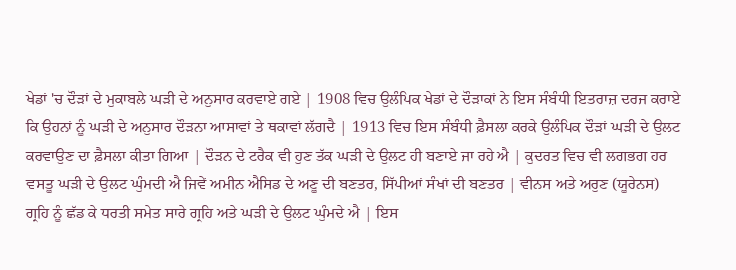ਖੇਡਾਂ 'ਚ ਦੌੜਾਂ ਦੇ ਮੁਕਾਬਲੇ ਘੜੀ ਦੇ ਅਨੁਸਾਰ ਕਰਵਾਏ ਗਏ | 1908 ਵਿਚ ਉਲੰਪਿਕ ਖੇਡਾਂ ਦੇ ਦੌੜਾਕਾਂ ਨੇ ਇਸ ਸੰਬੰਧੀ ਇਤਰਾਜ਼ ਦਰਜ ਕਰਾਏ ਕਿ ਉਹਨਾਂ ਨੂੰ ਘੜੀ ਦੇ ਅਨੁਸਾਰ ਦੌੜਨਾ ਆਸਾਵਾਂ ਤੇ ਥਕਾਵਾਂ ਲੱਗਦੈ | 1913 ਵਿਚ ਇਸ ਸੰਬੰਧੀ ਫ਼ੈਸਲਾ ਕਰਕੇ ਉਲੰਪਿਕ ਦੌੜਾਂ ਘੜੀ ਦੇ ਉਲਟ ਕਰਵਾਉਣ ਦਾ ਫ਼ੈਸਲਾ ਕੀਤਾ ਗਿਆ | ਦੌੜਨ ਦੇ ਟਰੈਕ ਵੀ ਹੁਣ ਤੱਕ ਘੜੀ ਦੇ ਉਲਟ ਹੀ ਬਣਾਏ ਜਾ ਰਹੇ ਐ | ਕੁਦਰਤ ਵਿਚ ਵੀ ਲਗਭਗ ਹਰ ਵਸਤੂ ਘੜੀ ਦੇ ਉਲਟ ਘੁੰਮਦੀ ਐ ਜਿਵੇਂ ਅਮੀਨ ਐਸਿਡ ਦੇ ਅਣੂ ਦੀ ਬਣਤਰ, ਸਿੱਪੀਆਂ ਸੰਖਾਂ ਦੀ ਬਣਤਰ | ਵੀਨਸ ਅਤੇ ਅਰੁਣ (ਯੂਰੇਨਸ) ਗ੍ਰਹਿ ਨੂੰ ਛੱਡ ਕੇ ਧਰਤੀ ਸਮੇਤ ਸਾਰੇ ਗ੍ਰਹਿ ਅਤੇ ਘੜੀ ਦੇ ਉਲਟ ਘੁੰਮਦੇ ਐ | ਇਸ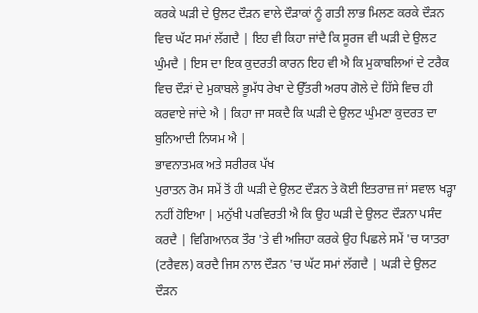ਕਰਕੇ ਘੜੀ ਦੇ ਉਲਟ ਦੌੜਨ ਵਾਲੇ ਦੌੜਾਕਾਂ ਨੂੰ ਗਤੀ ਲਾਭ ਮਿਲਣ ਕਰਕੇ ਦੌੜਨ ਵਿਚ ਘੱਟ ਸਮਾਂ ਲੱਗਦੈ | ਇਹ ਵੀ ਕਿਹਾ ਜਾਂਦੈ ਕਿ ਸੂਰਜ ਵੀ ਘੜੀ ਦੇ ਉਲਟ ਘੁੰਮਦੈ | ਇਸ ਦਾ ਇਕ ਕੁਦਰਤੀ ਕਾਰਨ ਇਹ ਵੀ ਐ ਕਿ ਮੁਕਾਬਲਿਆਂ ਦੇ ਟਰੈਕ ਵਿਚ ਦੌੜਾਂ ਦੇ ਮੁਕਾਬਲੇ ਭੂਮੱਧ ਰੇਖਾ ਦੇ ਉੱਤਰੀ ਅਰਧ ਗੋਲੇ ਦੇ ਹਿੱਸੇ ਵਿਚ ਹੀ ਕਰਵਾਏ ਜਾਂਦੇ ਐ | ਕਿਹਾ ਜਾ ਸਕਦੈ ਕਿ ਘੜੀ ਦੇ ਉਲਟ ਘੁੰਮਣਾ ਕੁਦਰਤ ਦਾ ਬੁਨਿਆਦੀ ਨਿਯਮ ਐ |
ਭਾਵਨਾਤਮਕ ਅਤੇ ਸਰੀਰਕ ਪੱਖ
ਪੁਰਾਤਨ ਰੋਮ ਸਮੇਂ ਤੋਂ ਹੀ ਘੜੀ ਦੇ ਉਲਟ ਦੌੜਨ ਤੇ ਕੋਈ ਇਤਰਾਜ਼ ਜਾਂ ਸਵਾਲ ਖੜ੍ਹਾ ਨਹੀਂ ਹੋਇਆ | ਮਨੁੱਖੀ ਪਰਵਿਰਤੀ ਐ ਕਿ ਉਹ ਘੜੀ ਦੇ ਉਲਟ ਦੌੜਨਾ ਪਸੰਦ ਕਰਦੈ | ਵਿਗਿਆਨਕ ਤੌਰ 'ਤੇ ਵੀ ਅਜਿਹਾ ਕਰਕੇ ਉਹ ਪਿਛਲੇ ਸਮੇਂ 'ਚ ਯਾਤਰਾ (ਟਰੈਵਲ) ਕਰਦੈ ਜਿਸ ਨਾਲ ਦੌੜਨ 'ਚ ਘੱਟ ਸਮਾਂ ਲੱਗਦੈ | ਘੜੀ ਦੇ ਉਲਟ ਦੌੜਨ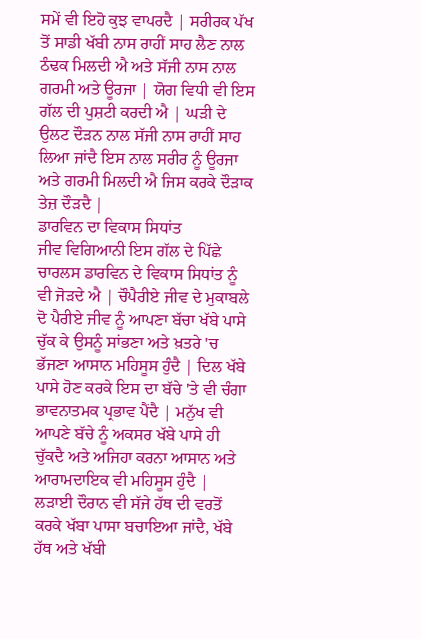ਸਮੇਂ ਵੀ ਇਹੋ ਕੁਝ ਵਾਪਰਦੈ | ਸਰੀਰਕ ਪੱਖ ਤੋਂ ਸਾਡੀ ਖੱਬੀ ਨਾਸ ਰਾਹੀਂ ਸਾਹ ਲੈਣ ਨਾਲ ਠੰਢਕ ਮਿਲਦੀ ਐ ਅਤੇ ਸੱਜੀ ਨਾਸ ਨਾਲ ਗਰਮੀ ਅਤੇ ਊਰਜਾ | ਯੋਗ ਵਿਧੀ ਵੀ ਇਸ ਗੱਲ ਦੀ ਪੁਸ਼ਟੀ ਕਰਦੀ ਐ | ਘੜੀ ਦੇ ਉਲਟ ਦੌੜਨ ਨਾਲ ਸੱਜੀ ਨਾਸ ਰਾਹੀਂ ਸਾਹ ਲਿਆ ਜਾਂਦੈ ਇਸ ਨਾਲ ਸਰੀਰ ਨੂੰ ਊਰਜਾ ਅਤੇ ਗਰਮੀ ਮਿਲਦੀ ਐ ਜਿਸ ਕਰਕੇ ਦੌੜਾਕ ਤੇਜ਼ ਦੌੜਦੈ |
ਡਾਰਵਿਨ ਦਾ ਵਿਕਾਸ ਸਿਧਾਂਤ
ਜੀਵ ਵਿਗਿਆਨੀ ਇਸ ਗੱਲ ਦੇ ਪਿੱਛੇ ਚਾਰਲਸ ਡਾਰਵਿਨ ਦੇ ਵਿਕਾਸ ਸਿਧਾਂਤ ਨੂੰ ਵੀ ਜੋੜਦੇ ਐ | ਚੌਪੈਰੀਏ ਜੀਵ ਦੇ ਮੁਕਾਬਲੇ ਦੋ ਪੈਰੀਏ ਜੀਵ ਨੂੰ ਆਪਣਾ ਬੱਚਾ ਖੱਬੇ ਪਾਸੇ ਚੁੱਕ ਕੇ ਉਸਨੂੰ ਸਾਂਭਣਾ ਅਤੇ ਖ਼ਤਰੇ 'ਚ ਭੱਜਣਾ ਆਸਾਨ ਮਹਿਸੂਸ ਹੁੰਦੈ | ਦਿਲ ਖੱਬੇ ਪਾਸੇ ਹੋਣ ਕਰਕੇ ਇਸ ਦਾ ਬੱਚੇ 'ਤੇ ਵੀ ਚੰਗਾ ਭਾਵਨਾਤਮਕ ਪ੍ਰਭਾਵ ਪੈਂਦੈ | ਮਨੁੱਖ ਵੀ ਆਪਣੇ ਬੱਚੇ ਨੂੰ ਅਕਸਰ ਖੱਬੇ ਪਾਸੇ ਹੀ ਚੁੱਕਦੈ ਅਤੇ ਅਜਿਹਾ ਕਰਨਾ ਆਸਾਨ ਅਤੇ ਆਰਾਮਦਾਇਕ ਵੀ ਮਹਿਸੂਸ ਹੁੰਦੈ | ਲੜਾਈ ਦੌਰਾਨ ਵੀ ਸੱਜੇ ਹੱਥ ਦੀ ਵਰਤੋਂ ਕਰਕੇ ਖੱਬਾ ਪਾਸਾ ਬਚਾਇਆ ਜਾਂਦੈ, ਖੱਬੇ ਹੱਥ ਅਤੇ ਖੱਬੀ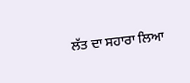ਲੱਤ ਦਾ ਸਹਾਰਾ ਲਿਆ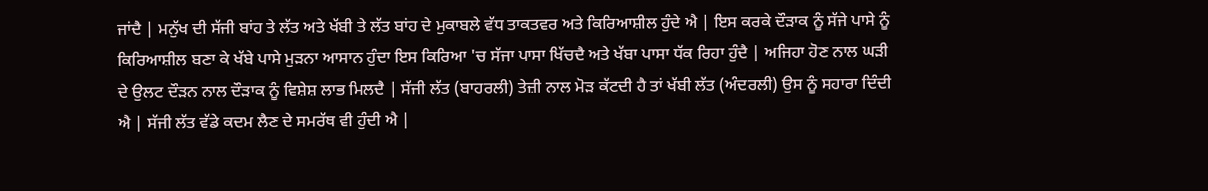ਜਾਂਦੈ | ਮਨੁੱਖ ਦੀ ਸੱਜੀ ਬਾਂਹ ਤੇ ਲੱਤ ਅਤੇ ਖੱਬੀ ਤੇ ਲੱਤ ਬਾਂਹ ਦੇ ਮੁਕਾਬਲੇ ਵੱਧ ਤਾਕਤਵਰ ਅਤੇ ਕਿਰਿਆਸ਼ੀਲ ਹੁੰਦੇ ਐ | ਇਸ ਕਰਕੇ ਦੌੜਾਕ ਨੂੰ ਸੱਜੇ ਪਾਸੇ ਨੂੰ ਕਿਰਿਆਸ਼ੀਲ ਬਣਾ ਕੇ ਖੱਬੇ ਪਾਸੇ ਮੁੜਨਾ ਆਸਾਨ ਹੁੰਦਾ ਇਸ ਕਿਰਿਆ 'ਚ ਸੱਜਾ ਪਾਸਾ ਖਿੱਚਦੈ ਅਤੇ ਖੱਬਾ ਪਾਸਾ ਧੱਕ ਰਿਹਾ ਹੁੰਦੈ | ਅਜਿਹਾ ਹੋਣ ਨਾਲ ਘੜੀ ਦੇ ਉਲਟ ਦੌੜਨ ਨਾਲ ਦੌੜਾਕ ਨੂੰ ਵਿਸ਼ੇਸ਼ ਲਾਭ ਮਿਲਦੈ | ਸੱਜੀ ਲੱਤ (ਬਾਹਰਲੀ) ਤੇਜ਼ੀ ਨਾਲ ਮੋੜ ਕੱਟਦੀ ਹੈ ਤਾਂ ਖੱਬੀ ਲੱਤ (ਅੰਦਰਲੀ) ਉਸ ਨੂੰ ਸਹਾਰਾ ਦਿੰਦੀ ਐ | ਸੱਜੀ ਲੱਤ ਵੱਡੇ ਕਦਮ ਲੈਣ ਦੇ ਸਮਰੱਥ ਵੀ ਹੁੰਦੀ ਐ |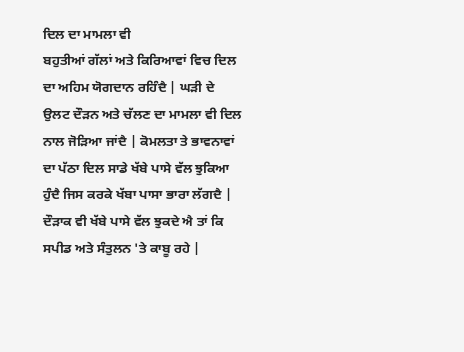ਦਿਲ ਦਾ ਮਾਮਲਾ ਵੀ
ਬਹੁਤੀਆਂ ਗੱਲਾਂ ਅਤੇ ਕਿਰਿਆਵਾਂ ਵਿਚ ਦਿਲ ਦਾ ਅਹਿਮ ਯੋਗਦਾਨ ਰਹਿੰਦੈ | ਘੜੀ ਦੇ ਉਲਟ ਦੌੜਨ ਅਤੇ ਚੱਲਣ ਦਾ ਮਾਮਲਾ ਵੀ ਦਿਲ ਨਾਲ ਜੋੜਿਆ ਜਾਂਦੈ | ਕੋਮਲਤਾ ਤੇ ਭਾਵਨਾਵਾਂ ਦਾ ਪੱਠਾ ਦਿਲ ਸਾਡੇ ਖੱਬੇ ਪਾਸੇ ਵੱਲ ਝੁਕਿਆ ਹੁੰਦੈ ਜਿਸ ਕਰਕੇ ਖੱਬਾ ਪਾਸਾ ਭਾਰਾ ਲੱਗਦੈ | ਦੌੜਾਕ ਵੀ ਖੱਬੇ ਪਾਸੇ ਵੱਲ ਝੁਕਦੇ ਐ ਤਾਂ ਕਿ ਸਪੀਡ ਅਤੇ ਸੰਤੁਲਨ 'ਤੇ ਕਾਬੂ ਰਹੇ |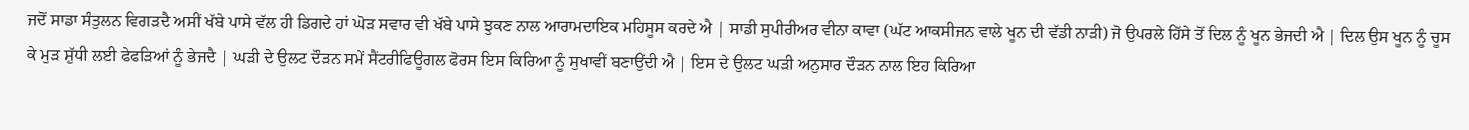ਜਦੋਂ ਸਾਡਾ ਸੰਤੁਲਨ ਵਿਗੜਦੈ ਅਸੀਂ ਖੱਬੇ ਪਾਸੇ ਵੱਲ ਹੀ ਡਿਗਦੇ ਹਾਂ ਘੋੜ ਸਵਾਰ ਵੀ ਖੱਬੇ ਪਾਸੇ ਝੁਕਣ ਨਾਲ ਆਰਾਮਦਾਇਕ ਮਹਿਸੂਸ ਕਰਦੇ ਐ | ਸਾਡੀ ਸੁਪੀਰੀਅਰ ਵੀਨਾ ਕਾਵਾ (ਘੱਟ ਆਕਸੀਜਨ ਵਾਲੇ ਖੂਨ ਦੀ ਵੱਡੀ ਨਾੜੀ) ਜੋ ਉਪਰਲੇ ਹਿੱਸੇ ਤੋਂ ਦਿਲ ਨੂੰ ਖੂਨ ਭੇਜਦੀ ਐ | ਦਿਲ ਉਸ ਖੂਨ ਨੂੰ ਚੂਸ ਕੇ ਮੁੜ ਸ਼ੁੱਧੀ ਲਈ ਫੇਫੜਿਆਂ ਨੂੰ ਭੇਜਦੈ | ਘੜੀ ਦੇ ਉਲਟ ਦੌੜਨ ਸਮੇਂ ਸੈਂਟਰੀਫਿਊਗਲ ਫੋਰਸ ਇਸ ਕਿਰਿਆ ਨੂੰ ਸੁਖਾਵੀਂ ਬਣਾਉਂਦੀ ਐ | ਇਸ ਦੇ ਉਲਟ ਘੜੀ ਅਨੁਸਾਰ ਦੌੜਨ ਨਾਲ ਇਹ ਕਿਰਿਆ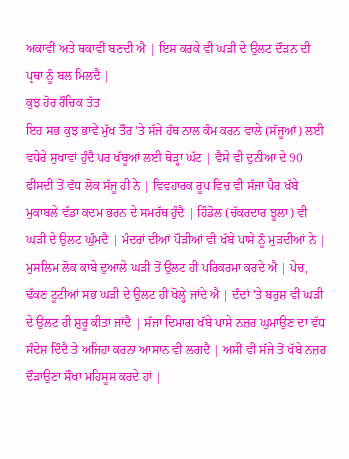ਅਕਾਵੀਂ ਅਤੇ ਥਕਾਵੀਂ ਬਣਦੀ ਐ | ਇਸ ਕਰਕੇ ਵੀ ਘੜੀ ਦੇ ਉਲਟ ਦੌੜਨ ਦੀ ਪ੍ਰਥਾ ਨੂੰ ਬਲ ਮਿਲਦੈ |
ਕੁਝ ਹੋਰ ਰੌਚਿਕ ਤੱਤ
ਇਹ ਸਭ ਕੁਝ ਭਾਵੇਂ ਮੁੱਖ ਤੌਰ 'ਤੇ ਸੱਜੇ ਹੱਥ ਨਾਲ ਕੰਮ ਕਰਨ ਵਾਲੇ (ਸੱਜੂਆਂ) ਲਈ ਵਧੇਰੇ ਸੁਖਾਵਾਂ ਹੁੰਦੈ ਪਰ ਖੱਬੂਆਂ ਲਈ ਥੋੜ੍ਹਾ ਘੱਟ | ਵੈਸੇ ਵੀ ਦੁਨੀਆ ਦੇ 90 ਫੀਸਦੀ ਤੋਂ ਵੱਧ ਲੋਕ ਸੱਜੂ ਹੀ ਨੇ | ਵਿਵਹਾਰਕ ਰੂਪ ਵਿਚ ਵੀ ਸੱਜਾ ਪੈਰ ਖੱਬੇ ਮੁਕਾਬਲੇ ਵੱਡਾ ਕਦਮ ਭਰਨ ਦੇ ਸਮਰੱਥ ਹੁੰਦੈ | ਹਿੰਡੋਲ (ਚੱਕਰਦਾਰ ਝੂਲਾ) ਵੀ ਘੜੀ ਦੇ ਉਲਟ ਘੁੰਮਦੈ | ਮੰਦਰਾਂ ਦੀਆਂ ਪੌੜੀਆਂ ਵੀ ਖੱਬੇ ਪਾਸੇ ਨੂੰ ਮੁੜਦੀਆਂ ਨੇ | ਮੁਸਲਿਮ ਲੋਕ ਕਾਬੇ ਦੁਆਲੇ ਘੜੀ ਤੋਂ ਉਲਟ ਹੀ ਪਰਿਕਰਮਾ ਕਰਦੇ ਐ | ਪੇਚ, ਢੱਕਣ ਟੂਟੀਆਂ ਸਭ ਘੜੀ ਦੇ ਉਲਟ ਹੀ ਖੋਲ੍ਹੇ ਜਾਂਦੇ ਐ | ਦੰਦਾਂ 'ਤੇ ਬਰੁਸ਼ ਵੀ ਘੜੀ ਦੇ ਉਲਟ ਹੀ ਸ਼ੁਰੂ ਕੀਤਾ ਜਾਂਦੈ | ਸੱਜਾ ਦਿਮਾਗ ਖੱਬੇ ਪਾਸੇ ਨਜ਼ਰ ਘੁਮਾਉਣ ਦਾ ਵੱਧ ਸੰਦੇਸ਼ ਦਿੰਦੈ ਤੇ ਅਜਿਹਾ ਕਰਨਾ ਆਸਾਨ ਵੀ ਲਗਦੈ | ਅਸੀਂ ਵੀ ਸੱਜੇ ਤੋਂ ਖੱਬੇ ਨਜ਼ਰ ਦੌੜਾਉਣਾ ਸੌਖਾ ਮਹਿਸੂਸ ਕਰਦੇ ਹਾਂ |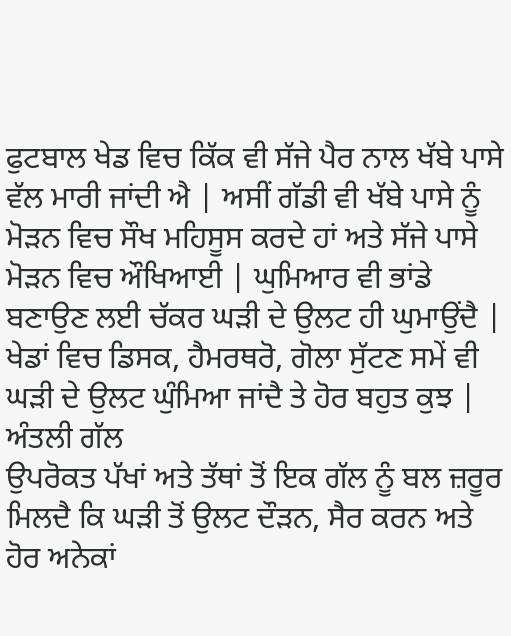ਫੁਟਬਾਲ ਖੇਡ ਵਿਚ ਕਿੱਕ ਵੀ ਸੱਜੇ ਪੈਰ ਨਾਲ ਖੱਬੇ ਪਾਸੇ ਵੱਲ ਮਾਰੀ ਜਾਂਦੀ ਐ | ਅਸੀਂ ਗੱਡੀ ਵੀ ਖੱਬੇ ਪਾਸੇ ਨੂੰ ਮੋੜਨ ਵਿਚ ਸੌਖ ਮਹਿਸੂਸ ਕਰਦੇ ਹਾਂ ਅਤੇ ਸੱਜੇ ਪਾਸੇ ਮੋੜਨ ਵਿਚ ਔਖਿਆਈ | ਘੁਮਿਆਰ ਵੀ ਭਾਂਡੇ ਬਣਾਉਣ ਲਈ ਚੱਕਰ ਘੜੀ ਦੇ ਉਲਟ ਹੀ ਘੁਮਾਉਂਦੈ | ਖੇਡਾਂ ਵਿਚ ਡਿਸਕ, ਹੈਮਰਥਰੋ, ਗੋਲਾ ਸੁੱਟਣ ਸਮੇਂ ਵੀ ਘੜੀ ਦੇ ਉਲਟ ਘੁੰਮਿਆ ਜਾਂਦੈ ਤੇ ਹੋਰ ਬਹੁਤ ਕੁਝ |
ਅੰਤਲੀ ਗੱਲ
ਉਪਰੋਕਤ ਪੱਖਾਂ ਅਤੇ ਤੱਥਾਂ ਤੋਂ ਇਕ ਗੱਲ ਨੂੰ ਬਲ ਜ਼ਰੂਰ ਮਿਲਦੈ ਕਿ ਘੜੀ ਤੋਂ ਉਲਟ ਦੌੜਨ, ਸੈਰ ਕਰਨ ਅਤੇ ਹੋਰ ਅਨੇਕਾਂ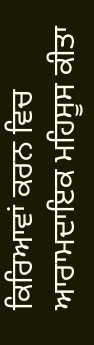ਕਿਰਿਆਵਾਂ ਕਰਨ ਵਿਚ ਆਰਾਮਦਾਇਕ ਮਹਿਸੂਸ ਕੀਤਾ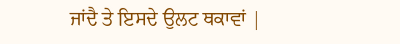ਜਾਂਦੈ ਤੇ ਇਸਦੇ ਉਲਟ ਥਕਾਵਾਂ |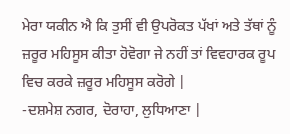ਮੇਰਾ ਯਕੀਨ ਐ ਕਿ ਤੁਸੀਂ ਵੀ ਉਪਰੋਕਤ ਪੱਖਾਂ ਅਤੇ ਤੱਥਾਂ ਨੂੰ ਜ਼ਰੂਰ ਮਹਿਸੂਸ ਕੀਤਾ ਹੋਵੋਗਾ ਜੇ ਨਹੀਂ ਤਾਂ ਵਿਵਹਾਰਕ ਰੂਪ ਵਿਚ ਕਰਕੇ ਜ਼ਰੂਰ ਮਹਿਸੂਸ ਕਰੋਗੇ |
-ਦਸ਼ਮੇਸ਼ ਨਗਰ, ਦੋਰਾਹਾ, ਲੁਧਿਆਣਾ |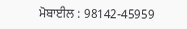ਮੋਬਾਈਲ : 98142-45959